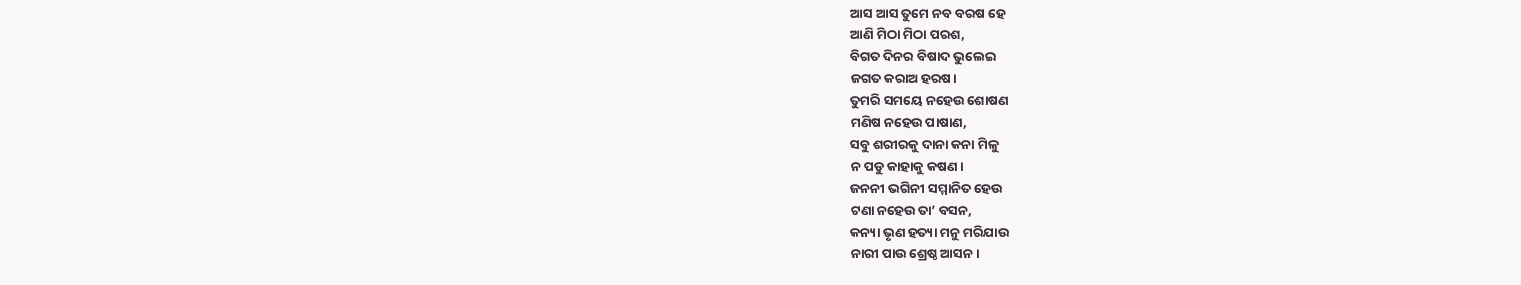ଆସ ଆସ ତୁମେ ନବ ବରଷ ହେ
ଆଣି ମିଠା ମିଠା ପରଶ,
ବିଗତ ଦିନର ବିଷାଦ ଭୁଲେଇ
ଜଗତ କରାଅ ହରଷ।
ତୁମରି ସମୟେ ନହେଉ ଶୋଷଣ
ମଣିଷ ନହେଉ ପାଷାଣ,
ସବୁ ଶରୀରକୁ ଦାନା କନା ମିଳୁ
ନ ପଡୁ କାହାକୁ କଷଣ।
ଜନନୀ ଭଗିନୀ ସମ୍ମାନିତ ହେଉ
ଟଣା ନହେଉ ତା’ ବସନ,
କନ୍ୟା ଭୃଣ ହତ୍ୟା ମନୁ ମରିଯାଉ
ନାରୀ ପାଉ ଶ୍ରେଷ୍ଠ ଆସନ।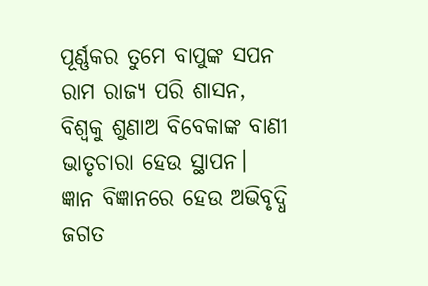ପୂର୍ଣ୍ଣକର ତୁମେ ବାପୁଙ୍କ ସପନ
ରାମ ରାଜ୍ୟ ପରି ଶାସନ,
ବିଶ୍ବକୁ ଶୁଣାଅ ବିବେକାଙ୍କ ବାଣୀ
ଭାତୃଚାରା ହେଉ ସ୍ଥାପନ।
ଜ୍ଞାନ ବିଜ୍ଞାନରେ ହେଉ ଅଭିବୃଦ୍ଧି
ଜଗତ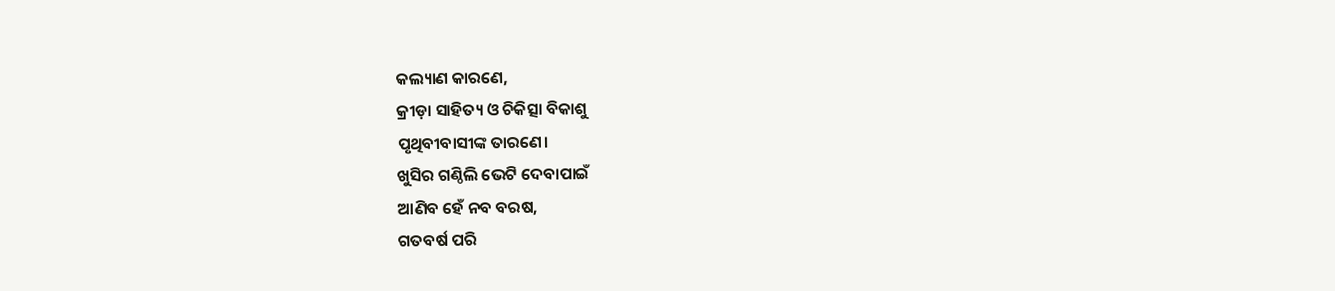କଲ୍ୟାଣ କାରଣେ,
କ୍ରୀଡ଼ା ସାହିତ୍ୟ ଓ ଚିକିତ୍ସା ବିକାଶୁ
ପୃଥିବୀବାସୀଙ୍କ ତାରଣେ।
ଖୁସିର ଗଣ୍ଠିଲି ଭେଟି ଦେବାପାଇଁ
ଆଣିବ ହେଁ ନବ ବରଷ,
ଗତବର୍ଷ ପରି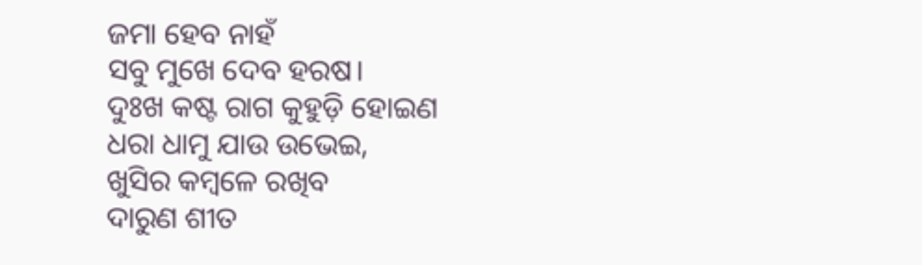ଜମା ହେବ ନାହଁ
ସବୁ ମୁଖେ ଦେବ ହରଷ।
ଦୁଃଖ କଷ୍ଟ ରାଗ କୁହୁଡ଼ି ହୋଇଣ
ଧରା ଧାମୁ ଯାଉ ଉଭେଇ,
ଖୁସିର କମ୍ବଳେ ରଖିବ
ଦାରୁଣ ଶୀତ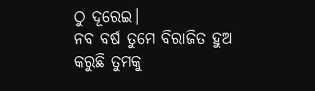ଠୁ ଦୂରେଇ।
ନବ ବର୍ଷ ତୁମେ ବିରାଜିତ ହୁଅ
କରୁଛି ତୁମକୁ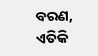ବରଣ,
ଏତିକି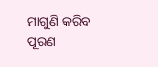ମାଗୁଣି କରିବ ପୂରଣ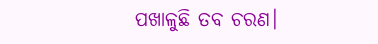ପଖାଳୁଛି ତବ ଚରଣ।